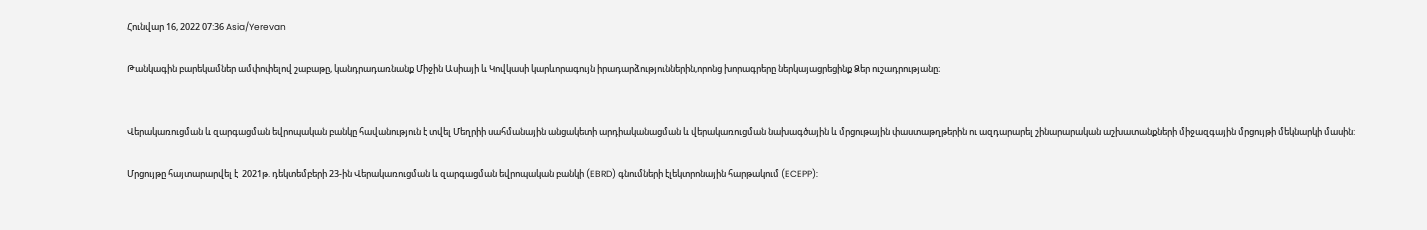Հունվար 16, 2022 07:36 Asia/Yerevan

Թանկագին բարեկամներ ամփոփելով շաբաթը, կանդրադառնանք Միջին Ասիայի և Կովկասի կարևորագույն իրադարձություններին,որոնց խորագրերը ներկայացրեցինք Ձեր ուշադրությանը։


Վերակառուցման և զարգացման եվրոպական բանկը հավանություն է տվել Մեղրիի սահմանային անցակետի արդիականացման և վերակառուցման նախագծային և մրցութային փաստաթղթերին ու ազդարարել շինարարական աշխատանքների միջազգային մրցույթի մեկնարկի մասին:

Մրցույթը հայտարարվել է  2021թ. դեկտեմբերի 23-ին Վերակառուցման և զարգացման եվրոպական բանկի (EBRD) գնումների էլեկտրոնային հարթակում (ECEPP):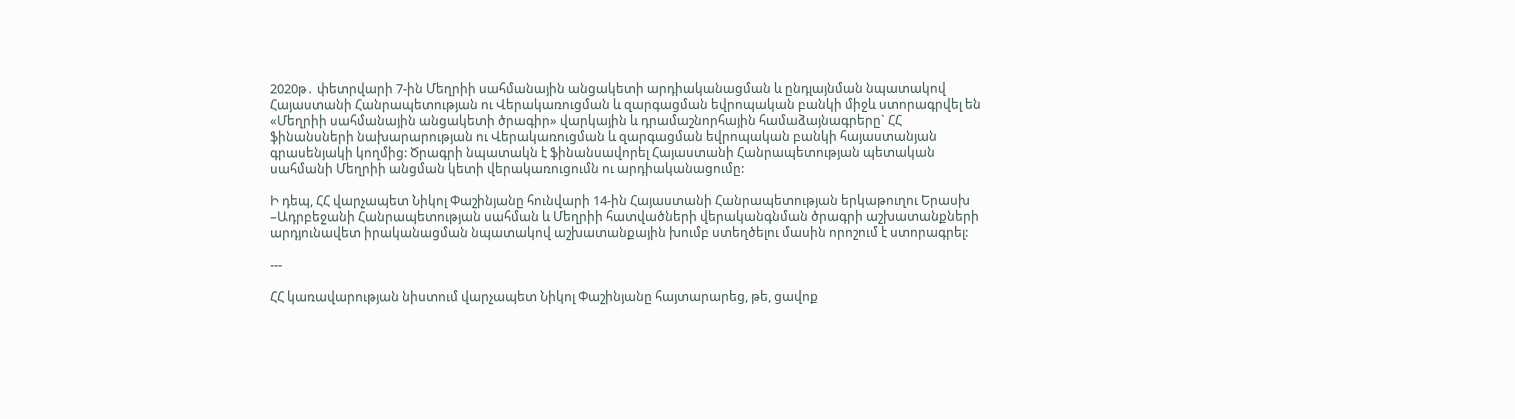2020թ․ փետրվարի 7-ին Մեղրիի սահմանային անցակետի արդիականացման և ընդլայնման նպատակով Հայաստանի Հանրապետության ու Վերակառուցման և զարգացման եվրոպական բանկի միջև ստորագրվել են «Մեղրիի սահմանային անցակետի ծրագիր» վարկային և դրամաշնորհային համաձայնագրերը` ՀՀ ֆինանսների նախարարության ու Վերակառուցման և զարգացման եվրոպական բանկի հայաստանյան գրասենյակի կողմից: Ծրագրի նպատակն է ֆինանսավորել Հայաստանի Հանրապետության պետական սահմանի Մեղրիի անցման կետի վերակառուցումն ու արդիականացումը:

Ի դեպ, ՀՀ վարչապետ Նիկոլ Փաշինյանը հունվարի 14-ին Հայաստանի Հանրապետության երկաթուղու Երասխ –Ադրբեջանի Հանրապետության սահման և Մեղրիի հատվածների վերականգնման ծրագրի աշխատանքների արդյունավետ իրականացման նպատակով աշխատանքային խումբ ստեղծելու մասին որոշում է ստորագրել:

---

ՀՀ կառավարության նիստում վարչապետ Նիկոլ Փաշինյանը հայտարարեց, թե, ցավոք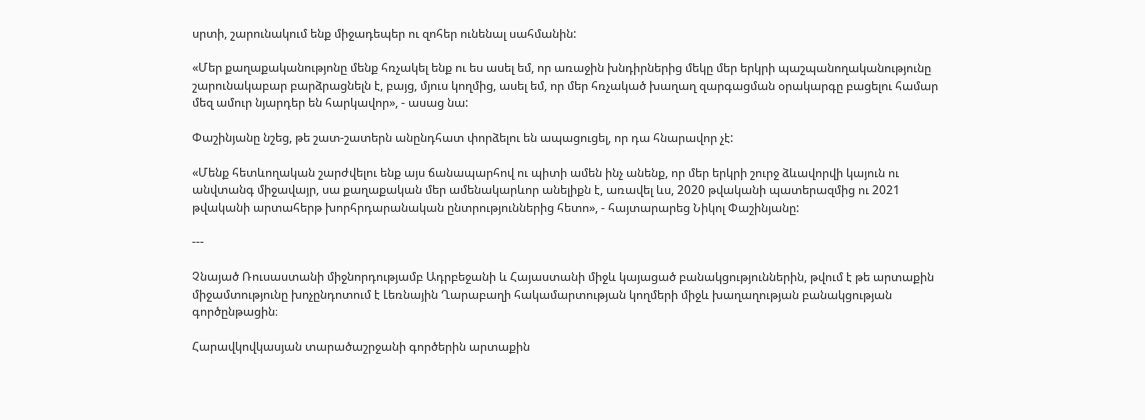սրտի, շարունակում ենք միջադեպեր ու զոհեր ունենալ սահմանին:

«Մեր քաղաքականությոնը մենք հռչակել ենք ու ես ասել եմ, որ առաջին խնդիրներից մեկը մեր երկրի պաշպանողականությունը շարունակաբար բարձրացնելն է, բայց, մյուս կողմից, ասել եմ, որ մեր հռչակած խաղաղ զարգացման օրակարգը բացելու համար մեզ ամուր նյարդեր են հարկավոր», - ասաց նա:

Փաշինյանը նշեց, թե շատ-շատերն անընդհատ փորձելու են ապացուցել, որ դա հնարավոր չէ:

«Մենք հետևողական շարժվելու ենք այս ճանապարհով ու պիտի ամեն ինչ անենք, որ մեր երկրի շուրջ ձևավորվի կայուն ու անվտանգ միջավայր, սա քաղաքական մեր ամենակարևոր անելիքն է, առավել ևս, 2020 թվականի պատերազմից ու 2021 թվականի արտահերթ խորհրդարանական ընտրություններից հետո», - հայտարարեց Նիկոլ Փաշինյանը:

---

Չնայած Ռուսաստանի միջնորդությամբ Ադրբեջանի և Հայաստանի միջև կայացած բանակցություններին, թվում է թե արտաքին միջամտությունը խոչընդոտում է Լեռնային Ղարաբաղի հակամարտության կողմերի միջև խաղաղության բանակցության գործընթացին։

Հարավկովկասյան տարածաշրջանի գործերին արտաքին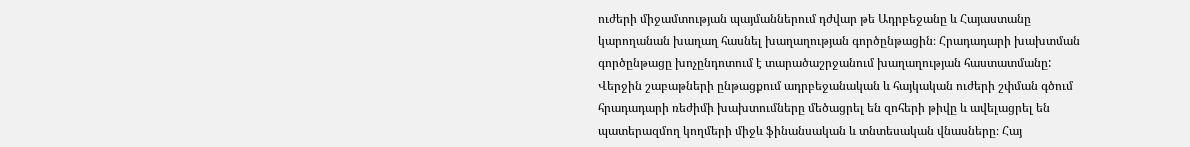ուժերի միջամտության պայմաններում դժվար թե Ադրբեջանը և Հայաստանը կարողանան խաղաղ հասնել խաղաղության գործընթացին։ Հրադադարի խախտման գործընթացը խոչընդոտում է տարածաշրջանում խաղաղության հաստատմանը: Վերջին շաբաթների ընթացքում ադրբեջանական և հայկական ուժերի շփման գծում հրադադարի ռեժիմի խախտումները մեծացրել են զոհերի թիվը և ավելացրել են պատերազմող կողմերի միջև ֆինանսական և տնտեսական վնասները։ Հայ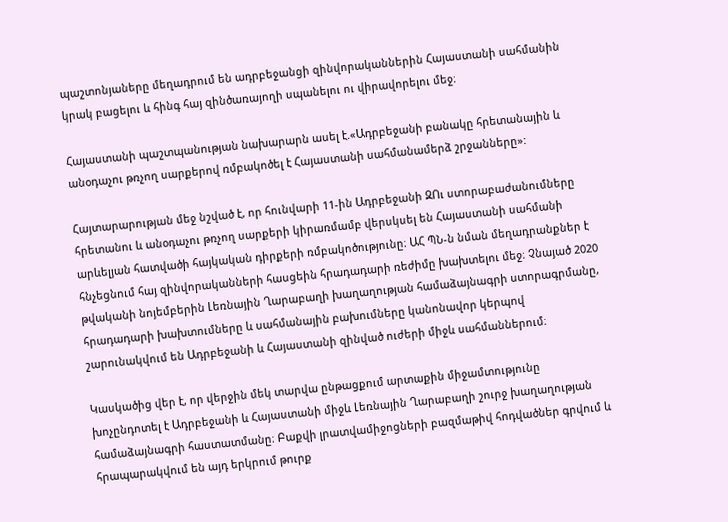պաշտոնյաները մեղադրում են ադրբեջանցի զինվորականներին Հայաստանի սահմանին կրակ բացելու և հինգ հայ զինծառայողի սպանելու ու վիրավորելու մեջ։

Հայաստանի պաշտպանության նախարարն ասել է.«Ադրբեջանի բանակը հրետանային և անօդաչու թռչող սարքերով ռմբակոծել է Հայաստանի սահմանամերձ շրջանները»:

Հայտարարության մեջ նշված է, որ հունվարի 11-ին Ադրբեջանի ԶՈւ ստորաբաժանումները հրետանու և անօդաչու թռչող սարքերի կիրառմամբ վերսկսել են Հայաստանի սահմանի արևելյան հատվածի հայկական դիրքերի ռմբակոծությունը։ ԱՀ ՊՆ-ն նման մեղադրանքներ է հնչեցնում հայ զինվորականների հասցեին հրադադարի ռեժիմը խախտելու մեջ։ Չնայած 2020 թվականի նոյեմբերին Լեռնային Ղարաբաղի խաղաղության համաձայնագրի ստորագրմանը, հրադադարի խախտումները և սահմանային բախումները կանոնավոր կերպով շարունակվում են Ադրբեջանի և Հայաստանի զինված ուժերի միջև սահմաններում։

Կասկածից վեր է, որ վերջին մեկ տարվա ընթացքում արտաքին միջամտությունը խոչընդոտել է Ադրբեջանի և Հայաստանի միջև Լեռնային Ղարաբաղի շուրջ խաղաղության  համաձայնագրի հաստատմանը։ Բաքվի լրատվամիջոցների բազմաթիվ հոդվածներ գրվում և հրապարակվում են այդ երկրում թուրք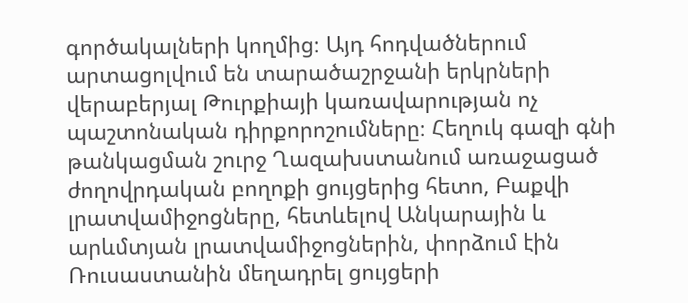գործակալների կողմից։ Այդ հոդվածներում արտացոլվում են տարածաշրջանի երկրների վերաբերյալ Թուրքիայի կառավարության ոչ պաշտոնական դիրքորոշումները։ Հեղուկ գազի գնի թանկացման շուրջ Ղազախստանում առաջացած ժողովրդական բողոքի ցույցերից հետո, Բաքվի լրատվամիջոցները, հետևելով Անկարային և արևմտյան լրատվամիջոցներին, փորձում էին Ռուսաստանին մեղադրել ցույցերի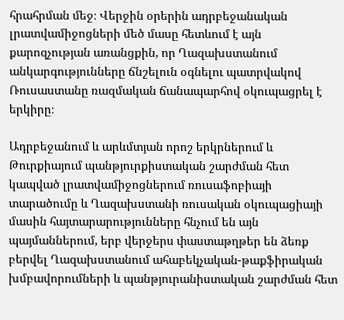հրահրման մեջ։ Վերջին օրերին ադրբեջանական լրատվամիջոցների մեծ մասը հետևում է այն քարոզչության առանցքին, որ Ղազախստանում անկարգությունները ճնշելուն օգնելու պատրվակով Ռուսաստանը ռազմական ճանապարհով օկուպացրել է երկիրը։

Ադրբեջանում և արևմտյան որոշ երկրներում և  Թուրքիայում պանթյուրքիստական շարժման հետ կապված լրատվամիջոցներում ռուսաֆոբիայի տարածումը և Ղազախստանի ռուսական օկուպացիայի մասին հայտարարությունները հնչում են այն պայմաններում, երբ վերջերս փաստաթղթեր են ձեռք բերվել Ղազախստանում ահաբեկչական-թաքֆիրական խմբավորումների և պանթյուրանիստական շարժման հետ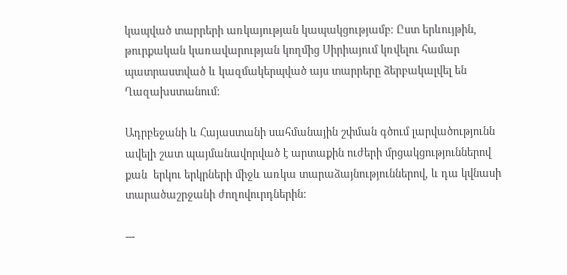կապված տարրերի առկայության կապակցությամբ։ Ըստ երևույթին, թուրքական կառավարության կողմից Սիրիայում կռվելու համար պատրաստված և կազմակերպված այս տարրերը ձերբակալվել են Ղազախստանում։

Ադրբեջանի և Հայաստանի սահմանային շփման գծում լարվածությունն ավելի շատ պայմանավորված է արտաքին ուժերի մրցակցություններով քան  երկու երկրների միջև առկա տարաձայնություններով, և դա կվնասի տարածաշրջանի ժողովուրդներին:

---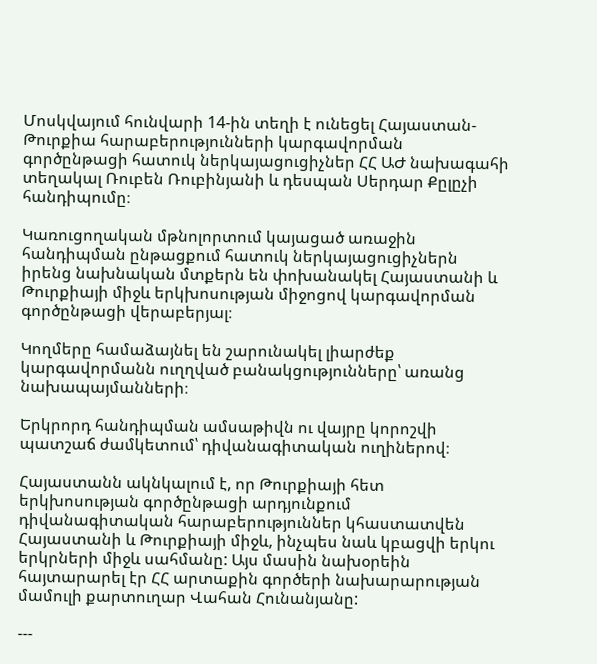Մոսկվայում հունվարի 14-ին տեղի է ունեցել Հայաստան-Թուրքիա հարաբերությունների կարգավորման գործընթացի հատուկ ներկայացուցիչներ ՀՀ ԱԺ նախագահի տեղակալ Ռուբեն Ռուբինյանի և դեսպան Սերդար Քըլըչի հանդիպումը։

Կառուցողական մթնոլորտում կայացած առաջին հանդիպման ընթացքում հատուկ ներկայացուցիչներն իրենց նախնական մտքերն են փոխանակել Հայաստանի և Թուրքիայի միջև երկխոսության միջոցով կարգավորման գործընթացի վերաբերյալ։

Կողմերը համաձայնել են շարունակել լիարժեք կարգավորմանն ուղղված բանակցությունները՝ առանց նախապայմանների։

Երկրորդ հանդիպման ամսաթիվն ու վայրը կորոշվի պատշաճ ժամկետում՝ դիվանագիտական ուղիներով։

Հայաստանն ակնկալում է, որ Թուրքիայի հետ երկխոսության գործընթացի արդյունքում դիվանագիտական հարաբերություններ կհաստատվեն Հայաստանի և Թուրքիայի միջև, ինչպես նաև կբացվի երկու երկրների միջև սահմանը: Այս մասին նախօրեին հայտարարել էր ՀՀ արտաքին գործերի նախարարության մամուլի քարտուղար Վահան Հունանյանը:

---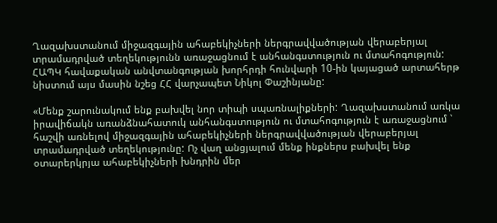Ղազախստանում միջազգային ահաբեկիչների ներգրավվածության վերաբերյալ տրամադրված տեղեկությունն առաջացնում է անհանգստություն ու մտահոգություն: ՀԱՊԿ հավաքական անվտանգության խորհրդի հունվարի 10-ին կայացած արտահերթ նիստում այս մասին նշեց ՀՀ վարչապետ Նիկոլ Փաշինյանը:

«Մենք շարունակում ենք բախվել նոր տիպի սպառնալիքների: Ղազախստանում առկա իրավիճակն առանձնահատուկ անհանգստություն ու մտահոգություն է առաջացնում ՝ հաշվի առնելով միջազգային ահաբեկիչների ներգրավվածության վերաբերյալ տրամադրված տեղեկությունը: Ոչ վաղ անցյալում մենք ինքներս բախվել ենք օտարերկրյա ահաբեկիչների խնդրին մեր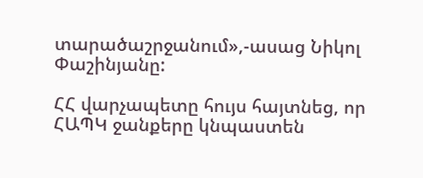տարածաշրջանում»,-ասաց Նիկոլ Փաշինյանը:

ՀՀ վարչապետը հույս հայտնեց, որ ՀԱՊԿ ջանքերը կնպաստեն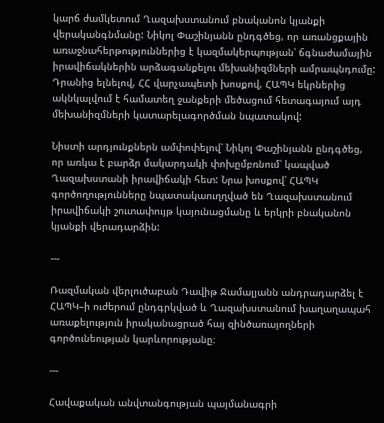կարճ ժամկետում Ղազախստանում բնականոն կյանքի վերականգնմանը: Նիկոլ Փաշինյանն ընդգծեց, որ առանցքային առաջնահերթություններից է կազմակերպության՝ ճգնաժամային իրավիճակներին արձագանքելու մեխանիզմների ամրապնդումը: Դրանից ելնելով, ՀՀ վարչապետի խոսքով, ՀԱՊԿ եկրներից ակնկալվում է համատեղ ջանքերի մեծացում հետագայում այդ մեխանիզմների կատարելագործման նպատակով:

Նիստի արդյունքներն ամփոփելով՝ Նիկոլ Փաշինյանն ընդգծեց, որ առկա է բարձր մակարդակի փոխըմբռնում՝ կապված Ղազախստանի իրավիճակի հետ: Նրա խոսքով՝ ՀԱՊԿ գործողությունները նպատակաուղղված են Ղազախստանում իրավիճակի շուտափույթ կայունացմանը և երկրի բնականոն կյանքի վերադարձին:

---

Ռազմական վերլուծաբան Դավիթ Ջամալյանն անդրադարձել է ՀԱՊԿ–ի ուժերում ընդգրկված և Ղազախստանում խաղաղապահ առաքելություն իրականացրած հայ զինծառայողների գործունեության կարևորությանը։

---

Հավաքական անվտանգության պայմանագրի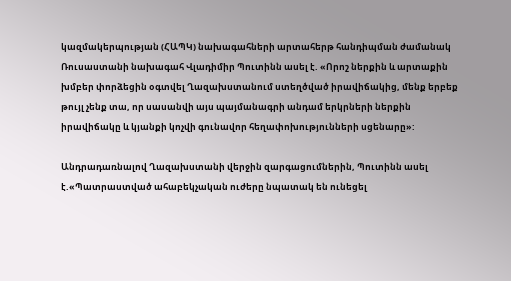կազմակերպության (ՀԱՊԿ) նախագահների արտահերթ հանդիպման ժամանակ Ռուսաստանի նախագահ Վլադիմիր Պուտինն ասել է. «Որոշ ներքին և արտաքին խմբեր փորձեցին օգտվել Ղազախստանում ստեղծված իրավիճակից, մենք երբեք թույլ չենք տա, որ սասանվի այս պայմանագրի անդամ երկրների ներքին իրավիճակը և կյանքի կոչվի գունավոր հեղափոխությունների սցենարը»:

Անդրադառնալով Ղազախստանի վերջին զարգացումներին, Պուտինն ասել է.«Պատրաստված ահաբեկչական ուժերը նպատակ են ունեցել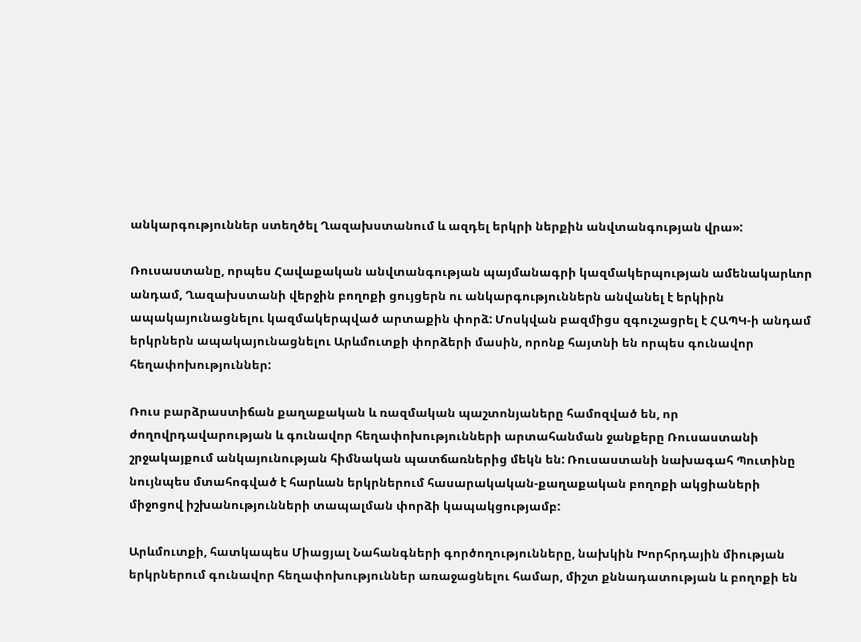անկարգություններ ստեղծել Ղազախստանում և ազդել երկրի ներքին անվտանգության վրա»:

Ռուսաստանը, որպես Հավաքական անվտանգության պայմանագրի կազմակերպության ամենակարևոր անդամ, Ղազախստանի վերջին բողոքի ցույցերն ու անկարգություններն անվանել է երկիրն ապակայունացնելու կազմակերպված արտաքին փորձ: Մոսկվան բազմիցս զգուշացրել է ՀԱՊԿ-ի անդամ երկրներն ապակայունացնելու Արևմուտքի փորձերի մասին, որոնք հայտնի են որպես գունավոր հեղափոխություններ:

Ռուս բարձրաստիճան քաղաքական և ռազմական պաշտոնյաները համոզված են, որ ժողովրդավարության և գունավոր հեղափոխությունների արտահանման ջանքերը Ռուսաստանի շրջակայքում անկայունության հիմնական պատճառներից մեկն են: Ռուսաստանի նախագահ Պուտինը նույնպես մտահոգված է հարևան երկրներում հասարակական-քաղաքական բողոքի ակցիաների միջոցով իշխանությունների տապալման փորձի կապակցությամբ:

Արևմուտքի, հատկապես Միացյալ Նահանգների գործողությունները, նախկին Խորհրդային միության երկրներում գունավոր հեղափոխություններ առաջացնելու համար, միշտ քննադատության և բողոքի են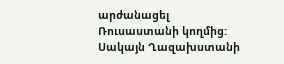արժանացել Ռուսաստանի կողմից: Սակայն Ղազախստանի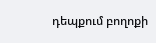դեպքում բողոքի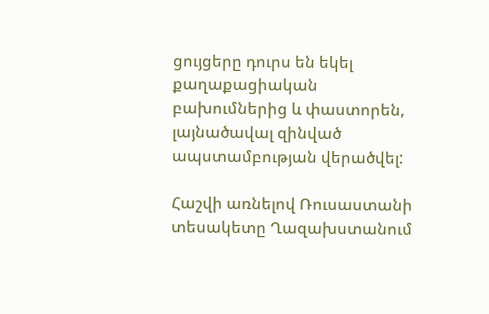ցույցերը դուրս են եկել քաղաքացիական բախումներից և փաստորեն, լայնածավալ զինված ապստամբության վերածվել:

Հաշվի առնելով Ռուսաստանի տեսակետը Ղազախստանում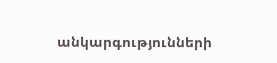անկարգությունների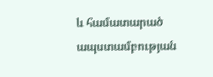և համատարած ապստամբության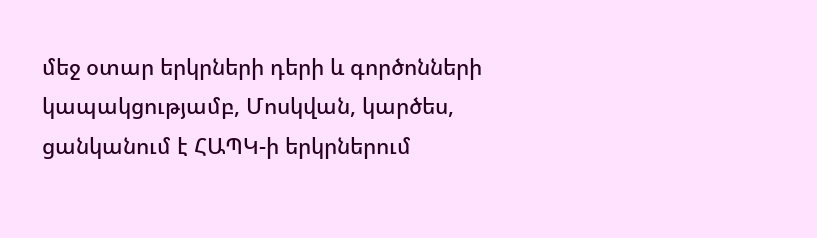մեջ օտար երկրների դերի և գործոնների կապակցությամբ, Մոսկվան, կարծես, ցանկանում է ՀԱՊԿ-ի երկրներում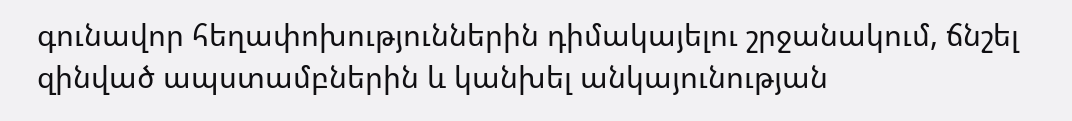գունավոր հեղափոխություններին դիմակայելու շրջանակում, ճնշել զինված ապստամբներին և կանխել անկայունության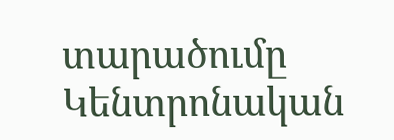տարածումը Կենտրոնական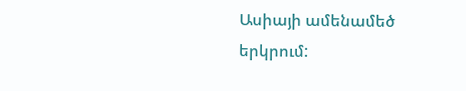Ասիայի ամենամեծ երկրում: